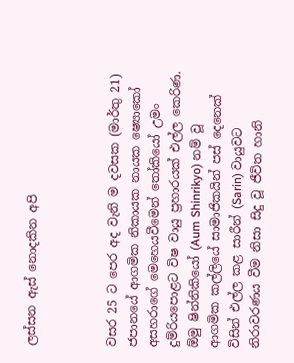ලස්සන ඇස් නොදකින අපි



වසර 25 ට පෙර අද වැනි ම දවසක (මාර්තු 21) ජපානයේ ආගමික නිකායක නායක ෂ්‍යොකෝ අසහරාගේ මෙහෙයවීමෙන් තෝකියෝ උමං දුම්රියපොළට විෂ වායු ප්‍රහාරයක් එල්ල කෙරිණ.
ඕමු ෂින්නිකියෝ (Aum Shinrikyo) නම් වූ ආගමික කල්ලියේ සාමාජිකයින් පස් දෙනෙක් විසින් එල්ල කළ සාරීන් (Sarin) වායුවට නිරාවරණය වීම නිසා සිදු වූ ජීවිත හානි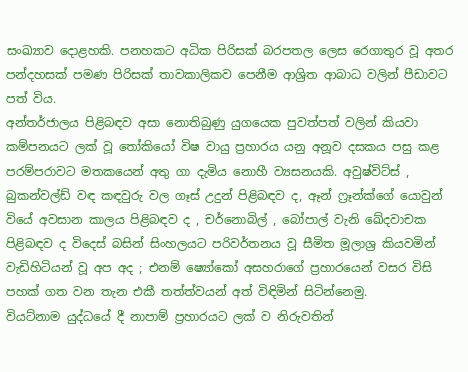සංඛ්‍යාව දොළහකි. පනහකට අධික පිරිසක් බරපතල ලෙස රෙගාතුර වූ අතර පන්දහසක් පමණ පිරිසක් තාවකාලිකව පෙනීම ආශ්‍රිත ආබාධ වලින් පීඩාවට පත් විය.
අන්තර්ජාලය පිළිබඳව අසා නොතිබුණු යුගයෙක පුවත්පත් වලින් කියවා කම්පනයට ලක් වූ තෝකියෝ විෂ වායු ප්‍රහාරය යනු අනූව දසකය පසු කළ පරම්පරාවට මතකයෙන් අතු ගා දැමිය නොහී ව්‍යසනයකි. අවුෂ්විට්ස් , බුකන්වල්ඩ් වඳ කඳවුරු වල ගෑස් උදුන් පිළිබඳව ද, ඈන් ෆ්‍රෑන්ක්ගේ යොවුන් වියේ අවසාන කාලය පිළිබඳව ද , චර්නොබිල් , බෝපාල් වැනි ඛේදවාචක පිළිබඳව ද විදෙස් බසින් සිංහලයට පරිවර්තනය වූ සීමිත මූලාශ්‍ර කියවමින් වැඩිහිටියන් වූ අප අද ; එනම් ෂ්‍යෝකෝ අසහරාගේ ප්‍රහාරයෙන් වසර විසි පහක් ගත වන තැන එකී තත්ත්වයන් අත් විඳිමින් සිටින්නෙමු.
වියට්නාම යුද්ධයේ දී නාපාම් ප්‍රහාරයට ලක් ව නිරුවතින්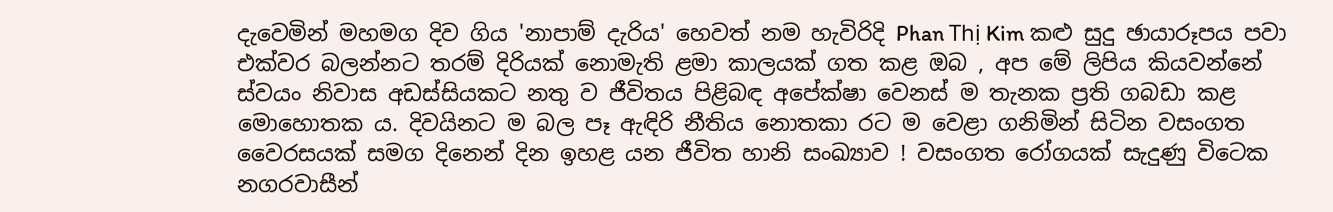දැවෙමින් මහමග දිව ගිය 'නාපාම් දැරිය' හෙවත් නම හැවිරිදි Phan Thị Kim කළු සුදු ඡායාරූපය පවා එක්වර බලන්නට තරම් දිරියක් නොමැති ළමා කාලයක් ගත කළ ඔබ , අප මේ ලිපිය කියවන්නේ ස්වයං නිවාස අඩස්සියකට නතු ව ජීවිතය පිළිබඳ අපේක්ෂා වෙනස් ම තැනක ප්‍රති ගබඩා කළ මොහොතක ය. දිවයිනට ම බල පෑ ඇඳිරි නීතිය නොතකා රට ම වෙළා ගනිමින් සිටින වසංගත වෛරසයක් සමග දිනෙන් දින ඉහළ යන ජීවිත හානි සංඛ්‍යාව ! වසංගත රෝගයක් සැදුණු විටෙක නගරවාසීන්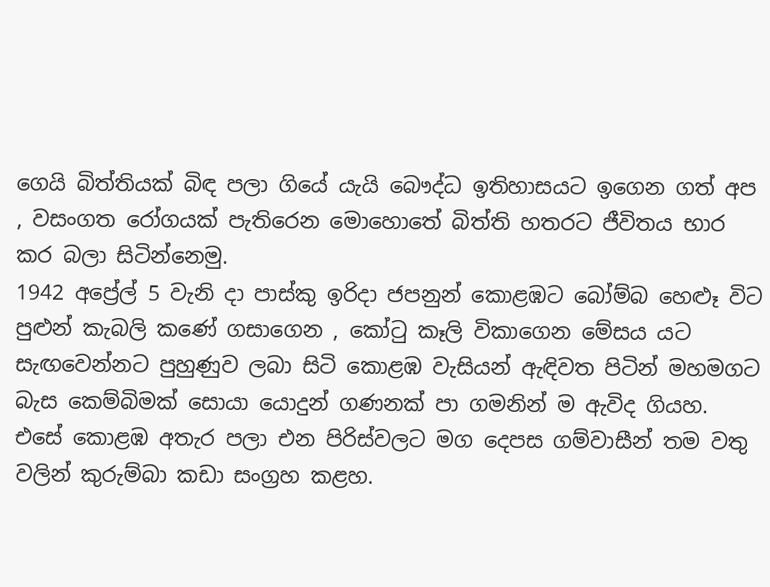ගෙයි බිත්තියක් බිඳ පලා ගියේ යැයි බෞද්ධ ඉතිහාසයට ඉගෙන ගත් අප , වසංගත රෝගයක් පැතිරෙන මොහොතේ බිත්ති හතරට ජීවිතය භාර කර බලා සිටින්නෙමු.
1942 අප්‍රේල් 5 වැනි දා පාස්කු ඉරිදා ජපනුන් කොළඹට බෝම්බ හෙළූ විට පුළුන් කැබලි කණේ ගසාගෙන , කෝටු කෑලි විකාගෙන මේසය යට සැඟවෙන්නට පුහුණුව ලබා සිටි කොළඹ වැසියන් ඇඳිවත පිටින් මහමගට බැස කෙම්බිමක් සොයා යොදුන් ගණනක් පා ගමනින් ම ඇවිද ගියහ. එසේ කොළඹ අතැර පලා එන පිරිස්වලට මග දෙපස ගම්වාසීන් තම වතු වලින් කුරුම්බා කඩා සංග්‍රහ කළහ.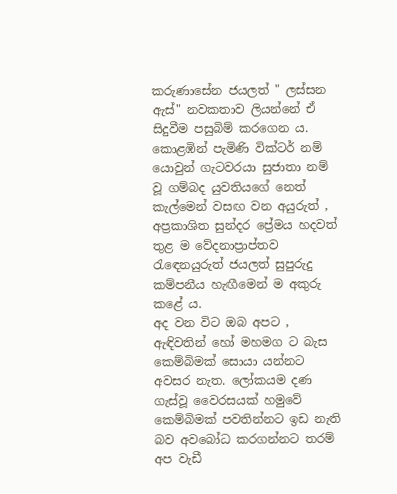කරුණාසේන ජයලත් " ලස්සන ඇස්" නවකතාව ලියන්නේ ඒ සිදුවීම පසුබිම් කරගෙන ය. කොළඹින් පැමිණි වික්ටර් නම් යොවුන් ගැටවරයා සුජාතා නම් වූ ගම්බද යුවතියගේ නෙත් කැල්මෙන් වසඟ වන අයුරුත් , අප්‍රකාශිත සුන්දර ප්‍රේමය හදවත් තුළ ම වේදනාප්‍රාප්තව රැඳෙනයුරුත් ජයලත් සුපුරුදු කම්පනීය හැඟීමෙන් ම අකුරු කළේ ය.
අද වන විට ඔබ අපට , ඇඳිවතින් හෝ මහමග ට බැස කෙම්බිමක් සොයා යන්නට අවසර නැත. ලෝකයම දණ ගැස්වූ වෛරසයක් හමුවේ කෙම්බිමක් පවතින්නට ඉඩ නැති බව අවබෝධ කරගන්නට තරම් අප වැඩී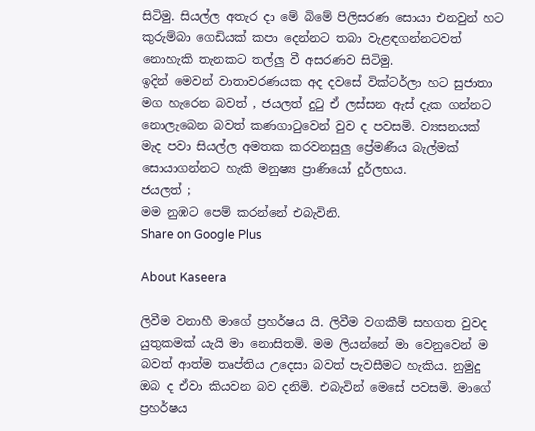සිටිමු. සියල්ල අතැර දා මේ බිමේ පිලිසරණ සොයා එනවුන් හට කුරුම්බා ගෙඩියක් කපා දෙන්නට තබා වැළඳගන්නටවත් නොහැකි තැනකට තල්ලු වී අසරණව සිටිමු.
ඉදින් මෙවන් වාතාවරණයක අද දවසේ වික්ටර්ලා හට සුජාතා මග හැරෙන බවත් , ජයලත් දුටු ඒ ලස්සන ඇස් දැක ගන්නට නොලැබෙන බවත් කණගාටුවෙන් වුව ද පවසමි. ව්‍යසනයක් මැද පවා සියල්ල අමතක කරවනසුලු ප්‍රේමණීය බැල්මක් සොයාගන්නට හැකි මනුෂ්‍ය ප්‍රාණියෝ දුර්ලභය.
ජයලත් ;
මම නුඹට පෙම් කරන්නේ එබැවිනි.
Share on Google Plus

About Kaseera

ලිවීම වනාහී මාගේ ප්‍රහර්ෂය යි. ලිවීම වගකීම් සහගත වුවද යුතුකමක් යැයි මා නොසිතමි. මම ලියන්නේ මා වෙනුවෙන් ම බවත් ආත්ම තෘප්තිය උදෙසා බවත් පැවසීමට හැකිය. නුමුදු ඔබ ද ඒවා කියවන බව දනිමි. එබැවින් මෙසේ පවසමි. මාගේ ප්‍රහර්ෂය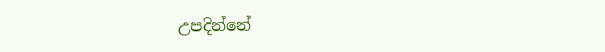උපදින්නේ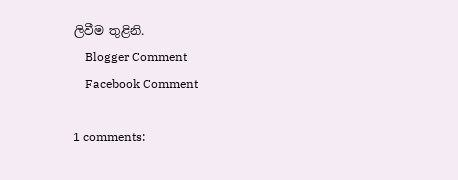ලිවීම තුළිනි.
    Blogger Comment
    Facebook Comment

1 comments: